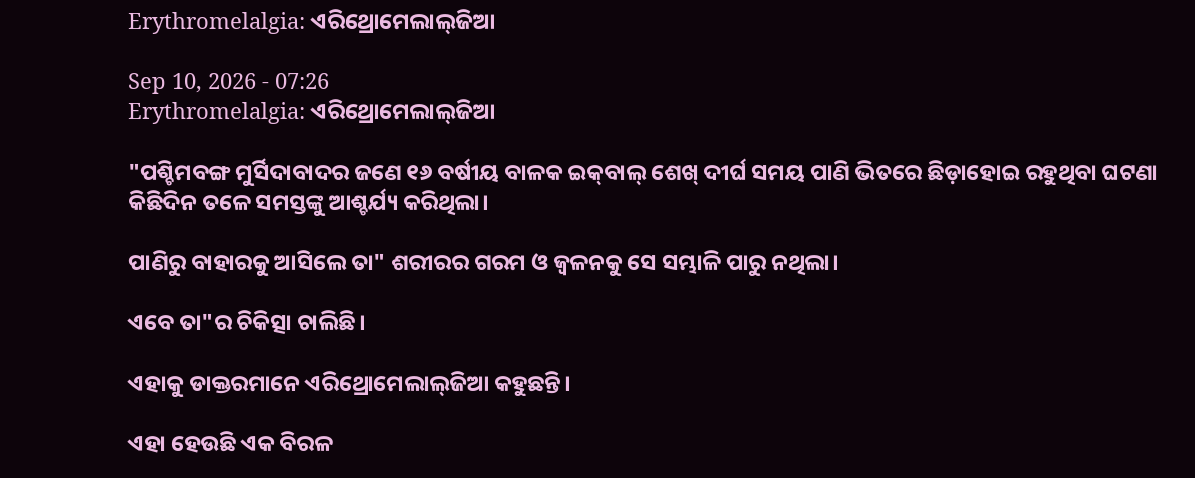Erythromelalgia: ଏରିଥ୍ରୋମେଲାଲ୍‌ଜିଆ

Sep 10, 2026 - 07:26
Erythromelalgia: ଏରିଥ୍ରୋମେଲାଲ୍‌ଜିଆ

"ପଶ୍ଚିମବଙ୍ଗ ମୁର୍ସିଦାବାଦର ଜଣେ ୧୬ ବର୍ଷୀୟ ବାଳକ ଇକ୍‌ବାଲ୍‌ ଶେଖ୍‌ ଦୀର୍ଘ ସମୟ ପାଣି ଭିତରେ ଛିଡ଼ାହୋଇ ରହୁଥିବା ଘଟଣା କିଛିଦିନ ତଳେ ସମସ୍ତଙ୍କୁ ଆଶ୍ଚର୍ଯ୍ୟ କରିଥିଲା।

ପାଣିରୁ ବାହାରକୁ ଆସିଲେ ତା" ଶରୀରର ଗରମ ଓ ଜ୍ବଳନକୁ ସେ ସମ୍ଭାଳି ପାରୁ ନଥିଲା।

ଏବେ ତା"ର ଚିକିତ୍ସା ଚାଲିଛି।

ଏହାକୁ ଡାକ୍ତରମାନେ ଏରିଥ୍ରୋମେଲାଲ୍‌ଜିଆ କହୁଛନ୍ତି।

ଏହା ହେଉଛି ଏକ ବିରଳ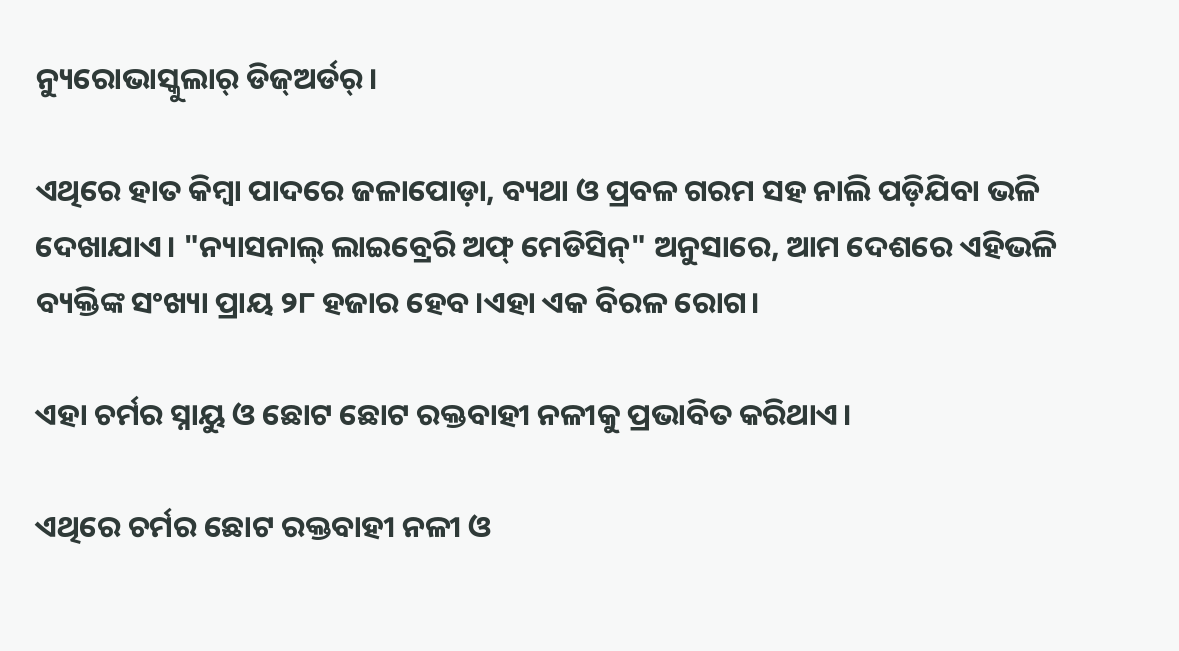ନ୍ୟୁରୋଭାସ୍କୁଲାର୍‌ ଡିଜ୍‌ଅର୍ଡର୍‌।

ଏଥିରେ ହାତ କିମ୍ବା ପାଦରେ ଜଳାପୋଡ଼ା, ବ୍ୟଥା ଓ ପ୍ରବଳ ଗରମ ସହ ନାଲି ପଡ଼ିଯିବା ଭଳି ଦେଖାଯାଏ। "ନ୍ୟାସନାଲ୍‌ ଲାଇବ୍ରେରି ଅଫ୍‌ ମେଡିସିନ୍‌" ଅନୁସାରେ, ଆମ ଦେଶରେ ଏହିଭଳି ବ୍ୟକ୍ତିଙ୍କ ସଂଖ୍ୟା ପ୍ରାୟ ୨୮ ହଜାର ହେବ।ଏହା ଏକ ବିରଳ ରୋଗ।

ଏହା ଚର୍ମର ସ୍ନାୟୁ ଓ ଛୋଟ ଛୋଟ ରକ୍ତବାହୀ ନଳୀକୁ ପ୍ରଭାବିତ କରିଥାଏ।

ଏଥିରେ ଚର୍ମର ଛୋଟ ରକ୍ତବାହୀ ନଳୀ ଓ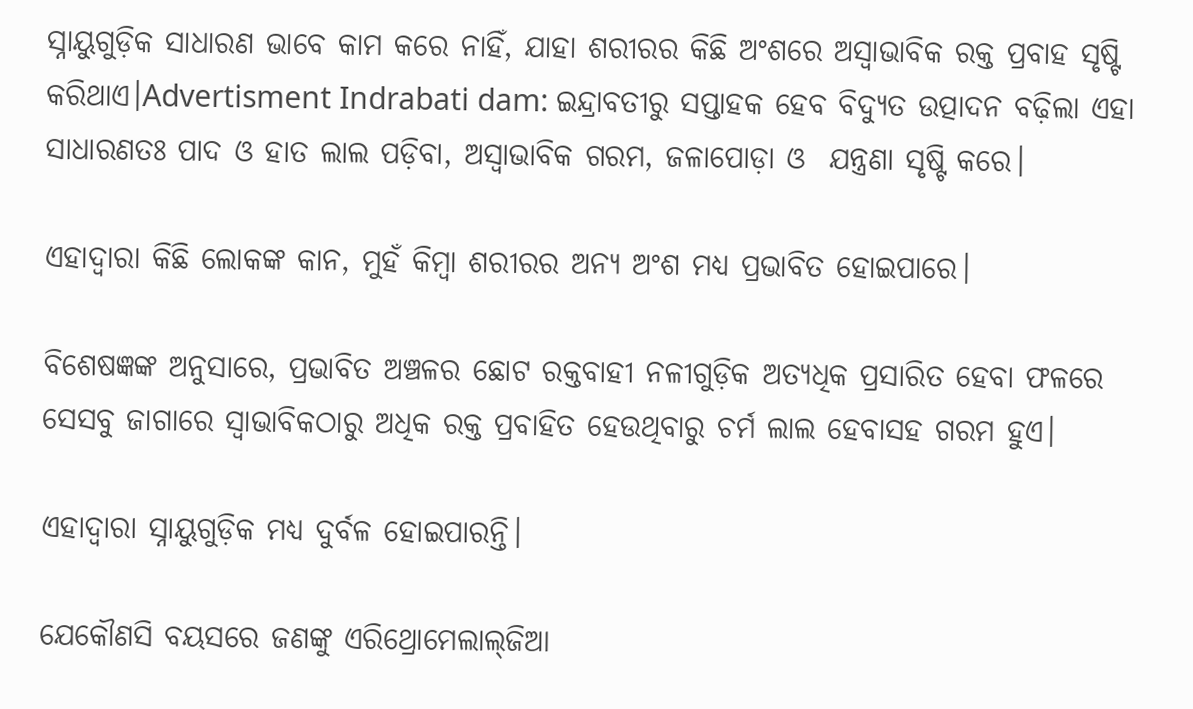ସ୍ନାୟୁଗୁଡ଼ିକ ସାଧାରଣ ଭାବେ କାମ କରେ ନାହିଁ, ଯାହା ଶରୀରର କିଛି ଅଂଶରେ ଅସ୍ୱାଭାବିକ ରକ୍ତ ପ୍ରବାହ ସୃଷ୍ଟି କରିଥାଏ।Advertisment Indrabati dam: ଇନ୍ଦ୍ରାବତୀରୁ ସପ୍ତାହକ ହେବ ବିଦ୍ୟୁତ ଉତ୍ପାଦନ ବଢ଼ିଲା ଏହା ସାଧାରଣତଃ ପାଦ ଓ ହାତ ଲାଲ ପଡ଼ିବା, ଅସ୍ୱାଭାବିକ ଗରମ, ଜଳାପୋଡ଼ା ଓ  ଯନ୍ତ୍ରଣା ସୃଷ୍ଟି କରେ।

ଏହାଦ୍ବାରା କିଛି ଲୋକଙ୍କ କାନ, ମୁହଁ କିମ୍ବା ଶରୀରର ଅନ୍ୟ ଅଂଶ ମଧ୍ୟ ପ୍ରଭାବିତ ହୋଇପାରେ।

ବିଶେଷଜ୍ଞଙ୍କ ଅନୁସାରେ, ପ୍ରଭାବିତ ଅଞ୍ଚଳର ଛୋଟ ରକ୍ତବାହୀ ନଳୀଗୁଡ଼ିକ ଅତ୍ୟଧିକ ପ୍ରସାରିତ ହେବା ଫଳରେ ସେସବୁ ଜାଗାରେ ସ୍ୱାଭାବିକଠାରୁ ଅଧିକ ରକ୍ତ ପ୍ରବାହିତ ହେଉଥିବାରୁ ଚର୍ମ ଲାଲ ହେବାସହ ଗରମ ହୁଏ।

ଏହାଦ୍ବାରା ସ୍ନାୟୁଗୁଡ଼ିକ ମଧ୍ୟ ଦୁର୍ବଳ ହୋଇପାରନ୍ତି।

ଯେକୌଣସି ବୟସରେ ଜଣଙ୍କୁ ଏରିଥ୍ରୋମେଲାଲ୍‌ଜିଆ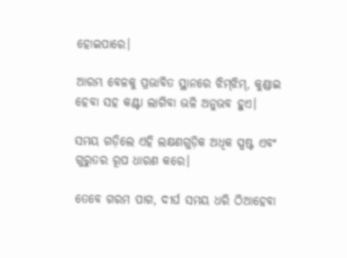ହୋଇପାରେ।

ଆରମ୍ଭ ବେଳକୁ ପ୍ରଭାବିତ ସ୍ଥାନରେ ଝିମ୍‌ଝିମ୍‌, କୁଣ୍ଡାଇ ହେବା ସହ କଣ୍ଟା ଲାଗିବା ଭଳି ଅନୁଭବ ହୁଏ।

ସମୟ ଗଡ଼ିଲେ ଏହି ଲକ୍ଷଣଗୁଡ଼ିକ ଅଧିକ ସ୍ପଷ୍ଟ ଏବଂ ଗୁରୁତର ରୂପ ଧାରଣ କରେ।

ତେବେ ଗରମ ପାଗ, ଦୀର୍ଘ ସମୟ ଧରି ଠିଆହେବା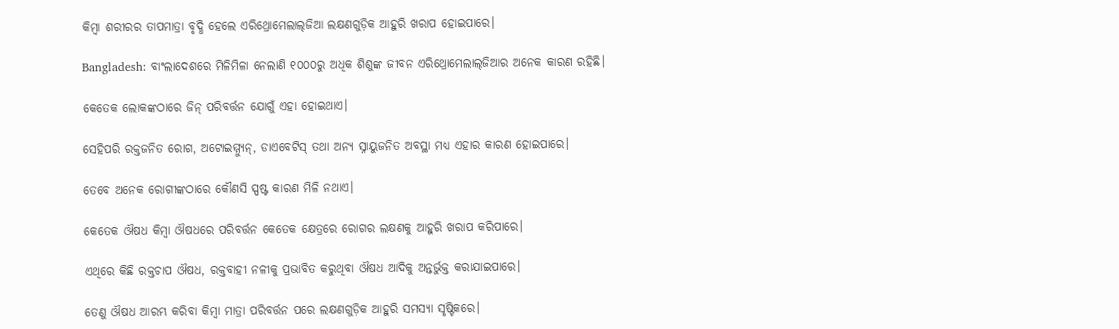କିମ୍ବା ଶରୀରର ତାପମାତ୍ରା ବୃଦ୍ଧି ହେଲେ ଏରିଥ୍ରୋମେଲାଲ୍‌ଜିଆ ଲକ୍ଷଣଗୁଡ଼ିକ ଆହୁରି ଖରାପ ହୋଇପାରେ।

Bangladesh: ବାଂଲାଦେଶରେ ମିଳିମିଳା ନେଲାଣି ୧୦୦୦ରୁ ଅଧିକ ଶିଶୁଙ୍କ ଜୀବନ ଏରିଥ୍ରୋମେଲାଲ୍‌ଜିଆର ଅନେକ କାରଣ ରହିଛି।

କେତେକ ଲୋକଙ୍କଠାରେ ଜିନ୍ ପରିବର୍ତ୍ତନ ଯୋଗୁଁ ଏହା ହୋଇଥାଏ।

ସେହିପରି ରକ୍ତଜନିତ ରୋଗ, ଅଟୋଇମ୍ମ୍ୟୁନ୍, ଡାଏବେଟିସ୍‌ ତଥା ଅନ୍ୟ ସ୍ନାୟୁଜନିତ ଅବସ୍ଥା ମଧ୍ୟ ଏହାର କାରଣ ହୋଇପାରେ।

ତେବେ ଅନେକ ରୋଗୀଙ୍କଠାରେ କୌଣସି ସ୍ପଷ୍ଟ କାରଣ ମିଳି ନଥାଏ।

କେତେକ ଔଷଧ କିମ୍ବା ଔଷଧରେ ପରିବର୍ତ୍ତନ କେତେକ କ୍ଷେତ୍ରରେ ରୋଗର ଲକ୍ଷଣକୁ ଆହୁରି ଖରାପ କରିପାରେ।

ଏଥିରେ କିଛି ରକ୍ତଚାପ ଔଷଧ, ରକ୍ତବାହୀ ନଳୀକୁ ପ୍ରଭାବିତ କରୁଥିବା ଔଷଧ ଆଦିକୁ ଅନ୍ତର୍ଭୁକ୍ତ କରାଯାଇପାରେ।

ତେଣୁ ଔଷଧ ଆରମ୍ଭ କରିବା କିମ୍ବା ମାତ୍ରା ପରିବର୍ତ୍ତନ ପରେ ଲକ୍ଷଣଗୁଡ଼ିକ ଆହୁରି ସମସ୍ୟା ସୃଷ୍ଟିକରେ।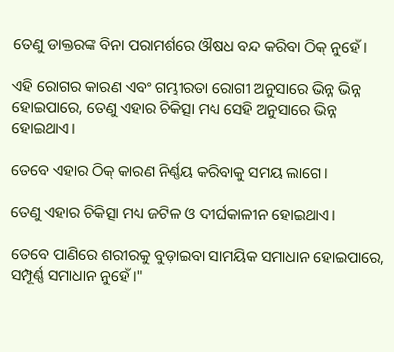ତେଣୁ ଡାକ୍ତରଙ୍କ ବିନା ପରାମର୍ଶରେ ଔଷଧ ବନ୍ଦ କରିବା ଠିକ୍‌ ନୁହେଁ।

ଏହି ରୋଗର କାରଣ ଏବଂ ଗମ୍ଭୀରତା ରୋଗୀ ଅନୁସାରେ ଭିନ୍ନ ଭିନ୍ନ ହୋଇପାରେ, ତେଣୁ ଏହାର ଚିକିତ୍ସା ମଧ୍ୟ ସେହି ଅନୁସାରେ ଭିନ୍ନ ହୋଇଥାଏ।

ତେବେ ଏହାର ଠିକ୍‌ କାରଣ ନିର୍ଣ୍ଣୟ କରିବାକୁ ସମୟ ଲାଗେ।

ତେଣୁ ଏହାର ଚିକିତ୍ସା ମଧ୍ୟ ଜଟିଳ ଓ ଦୀର୍ଘକାଳୀନ ହୋଇଥାଏ।

ତେବେ ପାଣିରେ ଶରୀରକୁ ବୁଡ଼ାଇବା ସାମୟିକ ସମାଧାନ ହୋଇପାରେ, ସମ୍ପୂର୍ଣ୍ଣ ସମାଧାନ ନୁହେଁ।"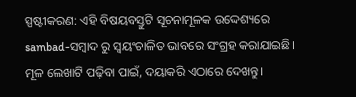ସ୍ପଷ୍ଟୀକରଣ: ଏହି ବିଷୟବସ୍ତୁଟି ସୂଚନାମୂଳକ ଉଦ୍ଦେଶ୍ୟରେ sambad-ସମ୍ବାଦ ରୁ ସ୍ୱୟଂଚାଳିତ ଭାବରେ ସଂଗ୍ରହ କରାଯାଇଛି। ମୂଳ ଲେଖାଟି ପଢ଼ିବା ପାଇଁ, ଦୟାକରି ଏଠାରେ ଦେଖନ୍ତୁ।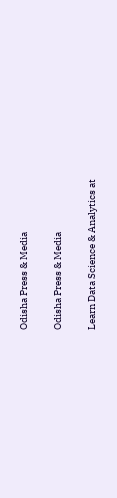Odisha Press & Media

Odisha Press & Media

Learn Data Science & Analytics at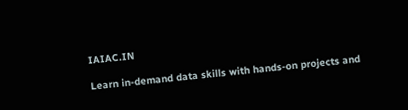IAIAC.IN

Learn in-demand data skills with hands-on projects and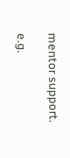mentor support.

e.g.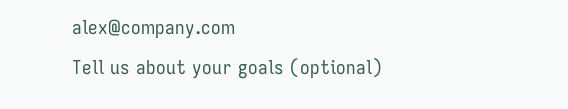alex@company.com
Tell us about your goals (optional)